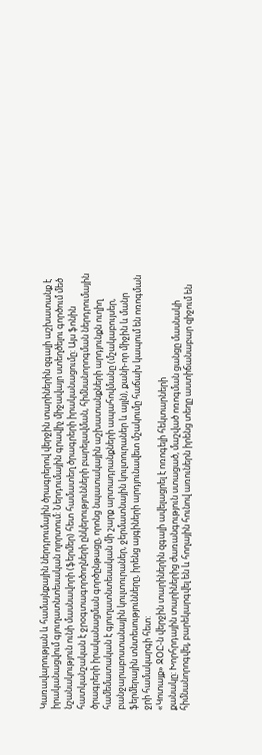Կառավարության և համայնքային ներդրումային ծրագրերով վերջին տարիներին զգալի աշխատանք է
իրականացվում գյուղատնտեսական ոլորտում: Ներդումային գրավիչ միջավայր ստեղծելու գործում մեծ
նշանակություն ունի մասնավորի (ֆերմեր) հետ համատեղ ծրագրերի իրականացումը: Այս ֆոնին
հատկանշական է ջրօգտագործողների ընկերությունների բարելավման, հիմնանորոգման ներդրումային
ծրագրերի իրականացման գործընթացը, որոնց նպատակային աշխատանքների արդյունքն ուղիղ
համեմատական է գյուղատնտեսական մի շարք արտադրանքների ապահովմանը (մշակաբույսեր,
բանջարաբոստանային կուլտուրաներ, ջերմատնային կուլտուրաներ և այլն), քանի-որ միջին և մանր
ֆերմերային տնտեսությունները, իրենց այգիների արդյունավետ մշակումը հաճախ կապում են ոռոգման
ջրի համակարգի հետ:
«Կոտայք» ՋՕԸ-ն վերջին տարիներին զգալի ավելացրել է ոռոգելի հեկտարների
քանակը: Խորհրդային տարիներից ժառանգություն ստացած, մաշված ոռոգման ցանցը մասնակի
հիմնանորոգվել, բարեկարգվել են և հողային հունով առուներն իրենց տեղը աստիճանաբար զիջում են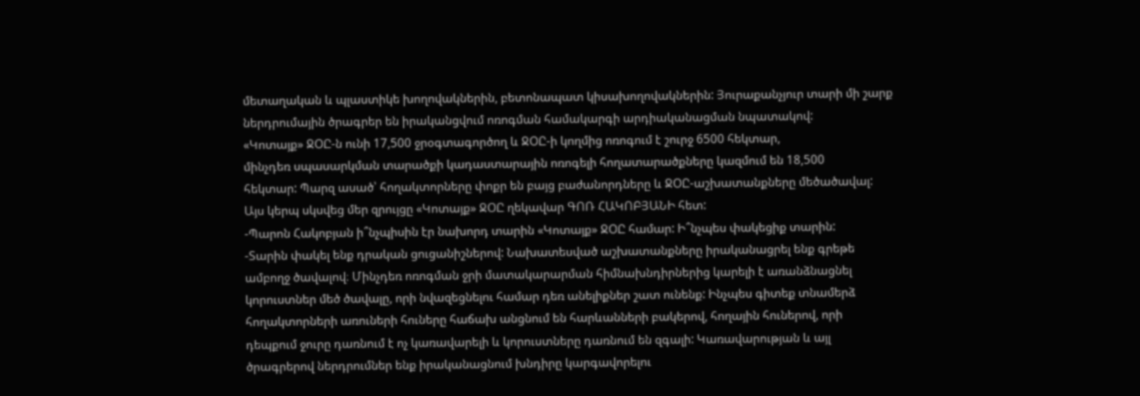մետաղական և պլաստիկե խողովակներին, բետոնապատ կիսախողովակներին: Յուրաքանչյուր տարի մի շարք ներդրումային ծրագրեր են իրականցվում ոռոգման համակարգի արդիականացման նպատակով:
«Կոտայք» ՋՕԸ-ն ունի 17,500 ջրօգտագործող և ՋՕԸ-ի կողմից ոռոգում է շուրջ 6500 հեկտար,
մինչդեռ սպասարկման տարածքի կադաստարային ոռոգելի հողատարածքները կազմում են 18,500
հեկտար: Պարզ ասած՝ հողակտորները փոքր են բայց բաժանորդները և ՋՕԸ-աշխատանքները մեծածավալ:
Այս կերպ սկսվեց մեր զրույցը «Կոտայք» ՋՕԸ ղեկավար ԳՈՌ ՀԱԿՈԲՅԱՆԻ հետ:
-Պարոն Հակոբյան ի՞նչպիսին էր նախորդ տարին «Կոտայք» ՋՕԸ համար: Ի՞նչպես փակեցիք տարին:
-Տարին փակել ենք դրական ցուցանիշներով: Նախատեսված աշխատանքները իրականացրել ենք գրեթե
ամբողջ ծավալով։ Մինչդեռ ոռոգման ջրի մատակարարման հիմնախնդիրներից կարելի է առանձնացնել
կորուստներ մեծ ծավալը, որի նվազեցնելու համար դեռ անելիքներ շատ ունենք: Ինչպես գիտեք տնամերձ
հողակտորների առուների հուները հաճախ անցնում են հարևանների բակերով, հողային հուներով, որի
դեպքում ջուրը դառնում է ոչ կառավարելի և կորուստները դառնում են զգալի: Կառավարության և այլ
ծրագրերով ներդրումներ ենք իրականացնում խնդիրը կարգավորելու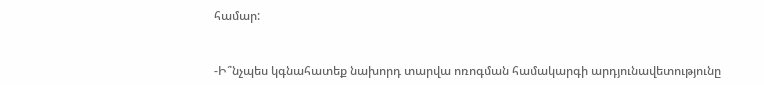համար:


-Ի՞նչպես կգնահատեք նախորդ տարվա ոռոգման համակարգի արդյունավետությունը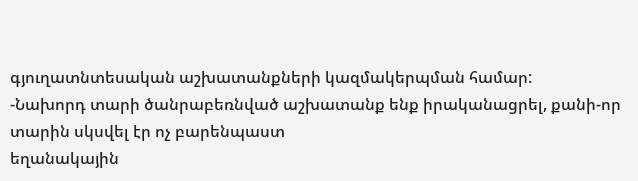գյուղատնտեսական աշխատանքների կազմակերպման համար:
-Նախորդ տարի ծանրաբեռնված աշխատանք ենք իրականացրել, քանի-որ տարին սկսվել էր ոչ բարենպաստ
եղանակային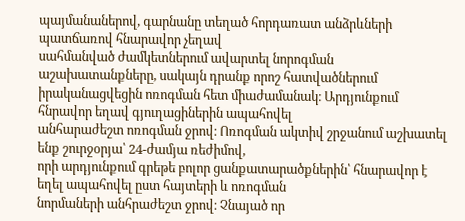պայմանաներով, գարնանը տեղած հորդառատ անձրևների պատճառով հնարավոր չեղավ
սահմանված ժամկետներում ավարտել նորոգման աշախատանքները, սակայն դրանք որոշ հատվածներում
իրականացվեցին ոռոգման հետ միաժամանակ։ Արդյունքում հնրավոր եղավ գյուղացիներին ապահովել
անհարաժեշտ ոռոգման ջրով։ Ոռոգման ակտիվ շրջանում աշխատել ենք շուրջօրյա՝ 24-ժամյա ռեժիմով,
որի արդյունքում գրեթե բոլոր ցանքատարածքներին՝ հնարավոր է եղել ապահովել ըստ հայտերի և ոռոգման
նորմաների անհրաժեշտ ջրով։ Չնայած որ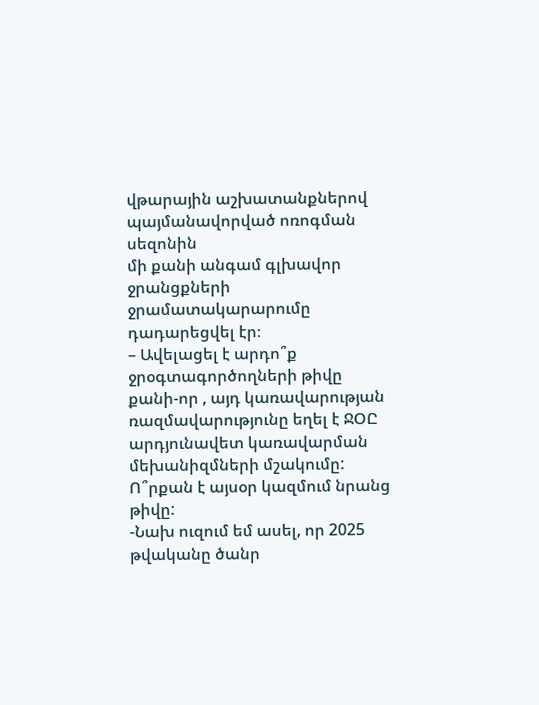վթարային աշխատանքներով պայմանավորված ոռոգման սեզոնին
մի քանի անգամ գլխավոր ջրանցքների ջրամատակարարումը դադարեցվել էր։
– Ավելացել է արդո՞ք ջրօգտագործողների թիվը քանի-որ , այդ կառավարության ռազմավարությունը եղել է ՋՕԸ արդյունավետ կառավարման մեխանիզմների մշակումը: Ո՞րքան է այսօր կազմում նրանց թիվը:
-Նախ ուզում եմ ասել, որ 2025 թվականը ծանր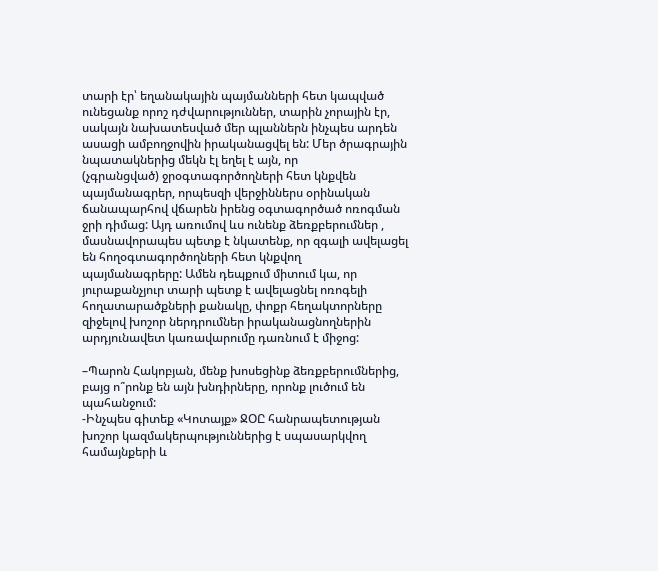տարի էր՝ եղանակային պայմանների հետ կապված
ունեցանք որոշ դժվարություններ, տարին չորային էր, սակայն նախատեսված մեր պլաններն ինչպես արդեն
ասացի ամբողջովին իրականացվել են: Մեր ծրագրային նպատակներից մեկն էլ եղել է այն, որ
(չգրանցված) ջրօգտագործողների հետ կնքվեն պայմանագրեր, որպեսզի վերջիններս օրինական
ճանապարհով վճարեն իրենց օգտագործած ոռոգման ջրի դիմաց: Այդ առումով ևս ունենք ձեռքբերումներ ,
մասնավորապես պետք է նկատենք, որ զգալի ավելացել են հողօգտագործողների հետ կնքվող
պայմանագրերը: Ամեն դեպքում միտում կա, որ յուրաքանչյուր տարի պետք է ավելացնել ոռոգելի
հողատարածքների քանակը, փոքր հեղակտորները զիջելով խոշոր ներդրումներ իրականացնողներին
արդյունավետ կառավարումը դառնում է միջոց:

–Պարոն Հակոբյան, մենք խոսեցինք ձեռքբերումներից, բայց ո՞րոնք են այն խնդիրները, որոնք լուծում են պահանջում:
-Ինչպես գիտեք «Կոտայք» ՋՕԸ հանրապետության խոշոր կազմակերպություններից է սպասարկվող
համայնքերի և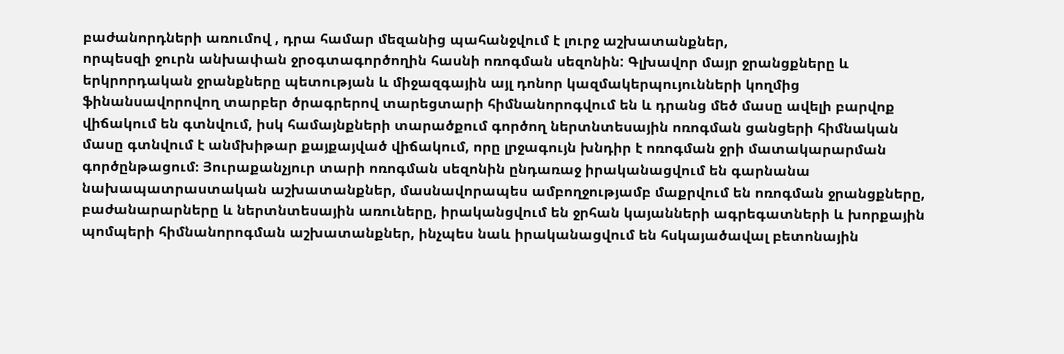բաժանորդների առումով , դրա համար մեզանից պահանջվում է լուրջ աշխատանքներ,
որպեսզի ջուրն անխափան ջրօգտագործողին հասնի ոռոգման սեզոնին: Գլխավոր մայր ջրանցքները և
երկրորդական ջրանքները պետության և միջազգային այլ դոնոր կազմակերպույունների կողմից
ֆինանսավորովող տարբեր ծրագրերով տարեցտարի հիմնանորոգվում են և դրանց մեծ մասը ավելի բարվոք
վիճակում են գտնվում, իսկ համայնքների տարածքում գործող ներտնտեսային ոռոգման ցանցերի հիմնական
մասը գտնվում է անմխիթար քայքայված վիճակում, որը լրջագույն խնդիր է ոռոգման ջրի մատակարարման
գործընթացում։ Յուրաքանչյուր տարի ոռոգման սեզոնին ընդառաջ իրականացվում են գարնանա
նախապատրաստական աշխատանքներ, մասնավորապես ամբողջությամբ մաքրվում են ոռոգման ջրանցքները, բաժանարարները և ներտնտեսային առուները, իրականցվում են ջրհան կայանների ագրեգատների և խորքային պոմպերի հիմնանորոգման աշխատանքներ, ինչպես նաև իրականացվում են հսկայածավալ բետոնային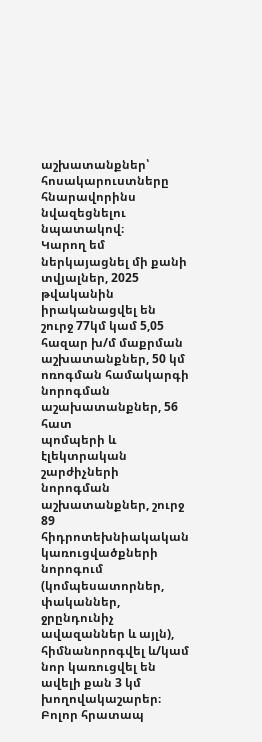աշխատանքներ՝ հոսակարուստները հնարավորինս նվազեցնելու նպատակով։
Կարող եմ ներկայացնել մի քանի տվյալներ, 2025 թվականին իրականացվել են շուրջ 77կմ կամ 5,05
հազար խ/մ մաքրման աշխատանքներ, 50 կմ ոռոգման համակարգի նորոգման աշախատանքներ, 56 հատ
պոմպերի և էլեկտրական շարժիչների նորոգման աշխատանքներ, շուրջ 89 հիդրոտեխնիակական
կառուցվածքների նորոգում (կոմպեսատորներ, փականներ, ջրընդունիչ ավազաններ և այլն),
հիմնանորոգվել և/կամ նոր կառուցվել են ավելի քան 3 կմ խողովակաշարեր։
Բոլոր հրատապ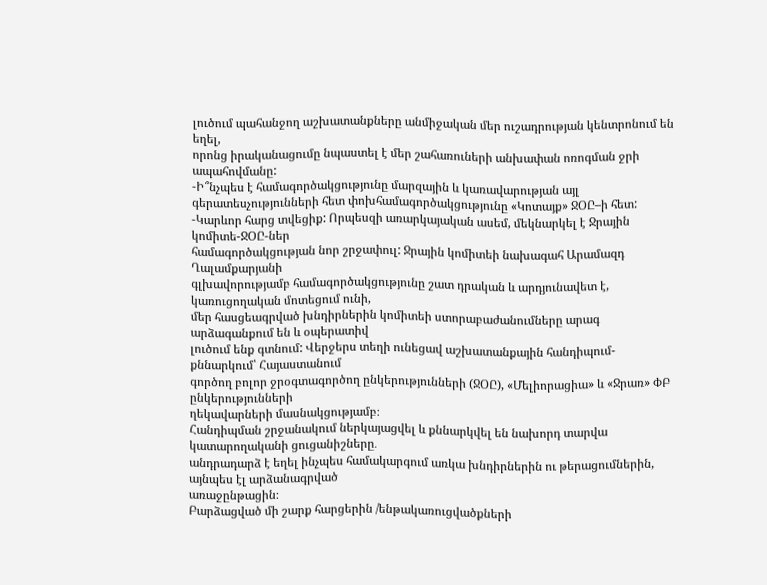լուծում պահանջող աշխատանքները անմիջական մեր ուշադրության կենտրոնում են եղել,
որոնց իրականացումը նպաստել է մեր շահառուների անխափան ոռոգման ջրի ապահովմանը:
-Ի՞նչպես է համագործակցությունը մարզային և կառավարության այլ գերատեսչությունների հետ փոխհամագործակցությունը «Կոտայք» ՋՕԸ–ի հետ:
-Կարևոր հարց տվեցիք: Որպեսզի առարկայական ասեմ, մեկնարկել է Ջրային կոմիտե-ՋՕԸ-ներ
համագործակցության նոր շրջափուլ: Ջրային կոմիտեի նախագահ Արամազդ Ղալամքարյանի
գլխավորությամբ համագործակցությունը շատ դրական և արդյունավետ է, կառուցողական մոտեցում ունի,
մեր հասցեագրված խնդիրներին կոմիտեի ստորաբաժանումները արագ արձագանքում են և օպերատիվ
լուծում ենք գտնում: Վերջերս տեղի ունեցավ աշխատանքային հանդիպում-քննարկում՝ Հայաստանում
գործող բոլոր ջրօգտագործող ընկերությունների (ՋՕԸ), «Մելիորացիա» և «Ջրառ» ՓԲ ընկերությունների
ղեկավարների մասնակցությամբ։
Հանդիպման շրջանակում ներկայացվել և քննարկվել են նախորդ տարվա կատարողականի ցուցանիշները․
անդրադարձ է եղել ինչպես համակարգում առկա խնդիրներին ու թերացումներին, այնպես էլ արձանագրված
առաջընթացին։
Բարձացված մի շարք հարցերին /ենթակառուցվածքների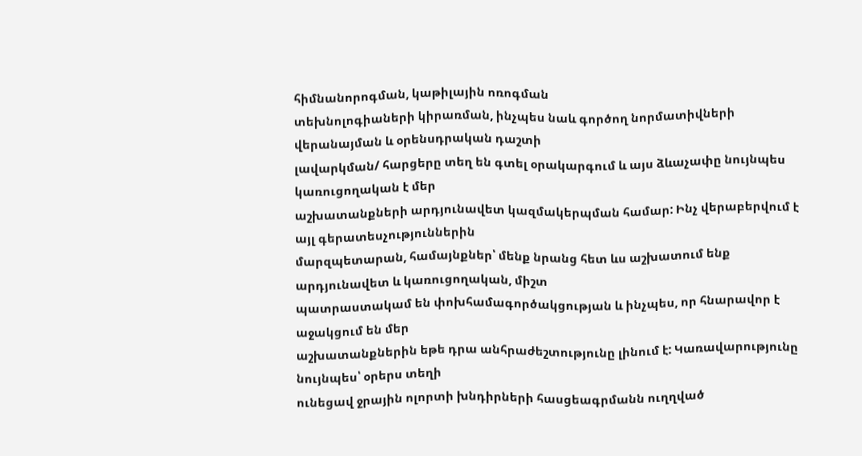հիմնանորոգման, կաթիլային ոռոգման
տեխնոլոգիաների կիրառման, ինչպես նաև գործող նորմատիվների վերանայման և օրենսդրական դաշտի
լավարկման/ հարցերը տեղ են գտել օրակարգում և այս ձևաչափը նույնպես կառուցողական է մեր
աշխատանքների արդյունավետ կազմակերպման համար: Ինչ վերաբերվում է այլ գերատեսչություններին
մարզպետարան, համայնքներ՝ մենք նրանց հետ ևս աշխատում ենք արդյունավետ և կառուցողական, միշտ
պատրաստակամ են փոխհամագործակցության և ինչպես, որ հնարավոր է աջակցում են մեր
աշխատանքներին եթե դրա անհրաժեշտությունը լինում է: Կառավարությունը նույնպես՝ օրերս տեղի
ունեցավ ջրային ոլորտի խնդիրների հասցեագրմանն ուղղված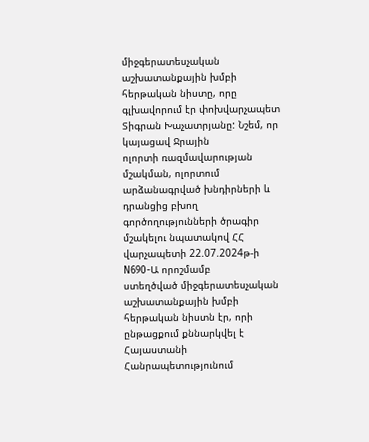միջգերատեսչական աշխատանքային խմբի
հերթական նիստը, որը գլխավորում էր փոխվարչապետ Տիգրան Խաչատրյանը: Նշեմ, որ կայացավ Ջրային
ոլորտի ռազմավարության մշակման, ոլորտում արձանագրված խնդիրների և դրանցից բխող
գործողությունների ծրագիր մշակելու նպատակով ՀՀ վարչապետի 22.07.2024թ-ի N690-Ա որոշմամբ
ստեղծված միջգերատեսչական աշխատանքային խմբի հերթական նիստն էր, որի ընթացքում քննարկվել է
Հայաստանի Հանրապետությունում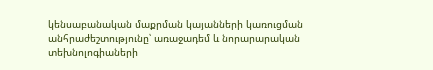կենսաբանական մաքրման կայանների կառուցման անհրաժեշտությունը՝ առաջադեմ և նորարարական տեխնոլոգիաների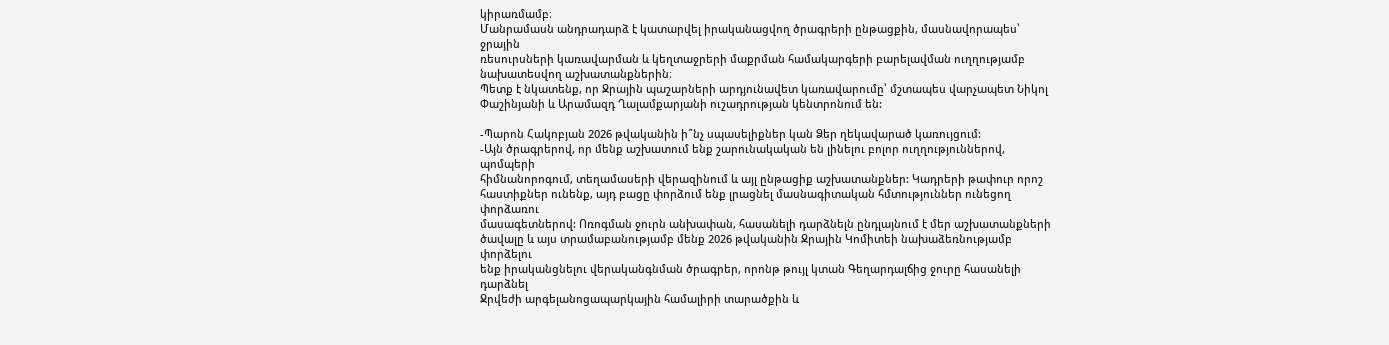կիրառմամբ։
Մանրամասն անդրադարձ է կատարվել իրականացվող ծրագրերի ընթացքին, մասնավորապես՝ ջրային
ռեսուրսների կառավարման և կեղտաջրերի մաքրման համակարգերի բարելավման ուղղությամբ
նախատեսվող աշխատանքներին։
Պետք է նկատենք, որ Ջրային պաշարների արդյունավետ կառավարումը՝ մշտապես վարչապետ Նիկոլ
Փաշինյանի և Արամազդ Ղալամքարյանի ուշադրության կենտրոնում են:

-Պարոն Հակոբյան 2026 թվականին ի՞նչ սպասելիքներ կան Ձեր ղեկավարած կառույցում:
-Այն ծրագրերով, որ մենք աշխատում ենք շարունակական են լինելու բոլոր ուղղություններով, պոմպերի
հիմնանորոգում, տեղամասերի վերազինում և այլ ընթացիք աշխատանքներ: Կադրերի թափուր որոշ
հաստիքներ ունենք, այդ բացը փորձում ենք լրացնել մասնագիտական հմտություններ ունեցող փորձառու
մասագետներով: Ոռոգման ջուրն անխափան, հասանելի դարձնելն ընդլայնում է մեր աշխատանքների
ծավալը և այս տրամաբանությամբ մենք 2026 թվականին Ջրային Կոմիտեի նախաձեռնությամբ փորձելու
ենք իրականցնելու վերականգնման ծրագրեր, որոնթ թույլ կտան Գեղարդալճից ջուրը հասանելի դարձնել
Ջրվեժի արգելանոցապարկային համալիրի տարածքին և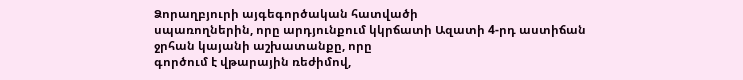Ձորաղբյուրի այգեգործական հատվածի
սպառողներին, որը արդյունքում կկրճատի Ազատի 4-րդ աստիճան ջրհան կայանի աշխատանքը, որը
գործում է վթարային ռեժիմով,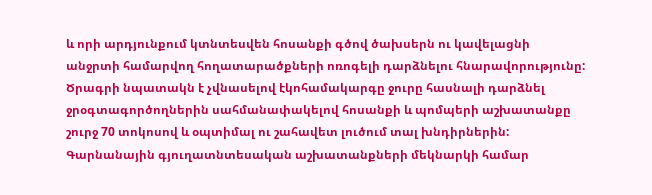և որի արդյունքում կտնտեսվեն հոսանքի գծով ծախսերն ու կավելացնի
անջրտի համարվող հողատարածքների ոռոգելի դարձնելու հնարավորությունը:
Ծրագրի նպատակն է չվնասելով էկոհամակարգը ջուրը հասնալի դարձնել ջրօգտագործողներին սահմանափակելով հոսանքի և պոմպերի աշխատանքը շուրջ 70 տոկոսով և օպտիմալ ու շահավետ լուծում տալ խնդիրներին: Գարնանային գյուղատնտեսական աշխատանքների մեկնարկի համար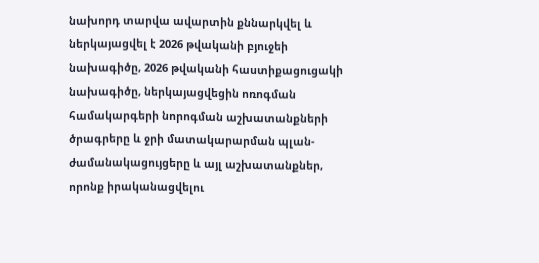նախորդ տարվա ավարտին քննարկվել և ներկայացվել է 2026 թվականի բյուջեի նախագիծը, 2026 թվականի հաստիքացուցակի նախագիծը, ներկայացվեցին ոռոգման համակարգերի նորոգման աշխատանքների ծրագրերը և ջրի մատակարարման պլան-ժամանակացույցերը և այլ աշխատանքներ, որոնք իրականացվելու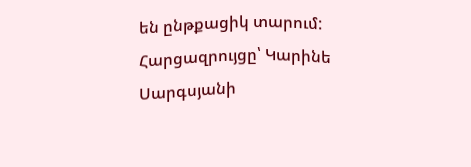են ընթքացիկ տարում:
Հարցազրույցը՝ Կարինե Սարգսյանի